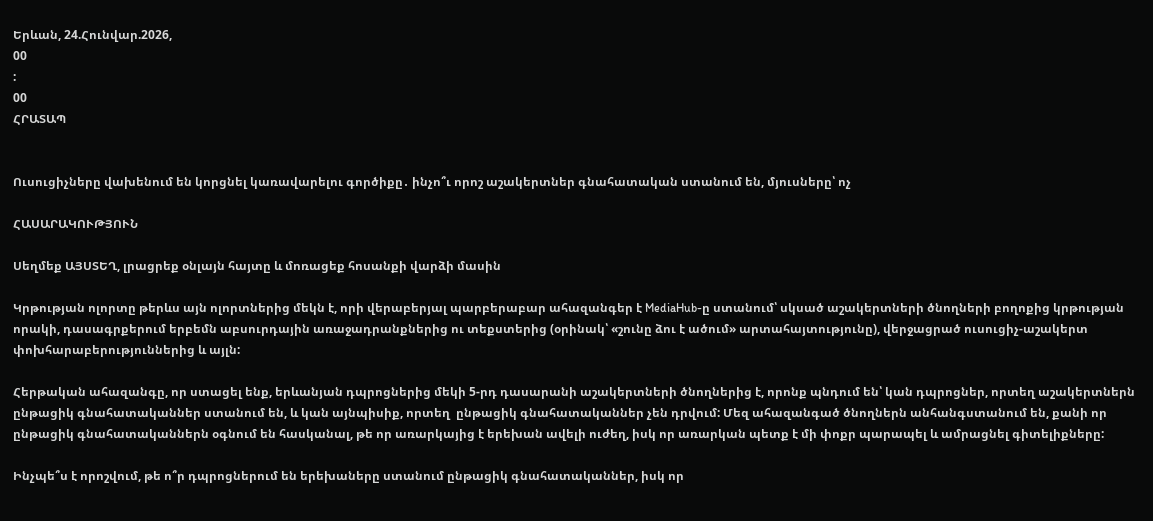Երևան, 24.Հունվար.2026,
00
:
00
ՀՐԱՏԱՊ


Ուսուցիչները վախենում են կորցնել կառավարելու գործիքը․ ինչո՞ւ որոշ աշակերտներ գնահատական ստանում են, մյուսները՝ ոչ

ՀԱՍԱՐԱԿՈՒԹՅՈՒՆ

Սեղմեք ԱՅՍՏԵՂ, լրացրեք օնլայն հայտը և մոռացեք հոսանքի վարձի մասին

Կրթության ոլորտը թերևս այն ոլորտներից մեկն է, որի վերաբերյալ պարբերաբար ահազանգեր է MediaHub-ը ստանում՝ սկսած աշակերտների ծնողների բողոքից կրթության որակի, դասագրքերում երբեմն աբսուրդային առաջադրանքներից ու տեքստերից (օրինակ՝ «շունը ձու է ածում» արտահայտությունը), վերջացրած ուսուցիչ-աշակերտ փոխհարաբերություններից և այլն:

Հերթական ահազանգը, որ ստացել ենք, երևանյան դպրոցներից մեկի 5-րդ դասարանի աշակերտների ծնողներից է, որոնք պնդում են՝ կան դպրոցներ, որտեղ աշակերտներն ընթացիկ գնահատականներ ստանում են, և կան այնպիսիք, որտեղ  ընթացիկ գնահատականներ չեն դրվում: Մեզ ահազանգած ծնողներն անհանգստանում են, քանի որ ընթացիկ գնահատականներն օգնում են հասկանալ, թե որ առարկայից է երեխան ավելի ուժեղ, իսկ որ առարկան պետք է մի փոքր պարապել և ամրացնել գիտելիքները:

Ինչպե՞ս է որոշվում, թե ո՞ր դպրոցներում են երեխաները ստանում ընթացիկ գնահատականներ, իսկ որ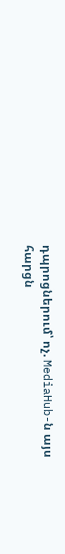դպրոցներում՝ ոչ. MediaHub-ն այս հարցն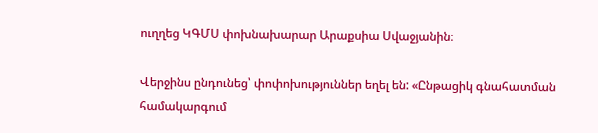ուղղեց ԿԳՄՍ փոխնախարար Արաքսիա Սվաջյանին։

Վերջինս ընդունեց՝ փոփոխություններ եղել են: «Ընթացիկ գնահատման համակարգում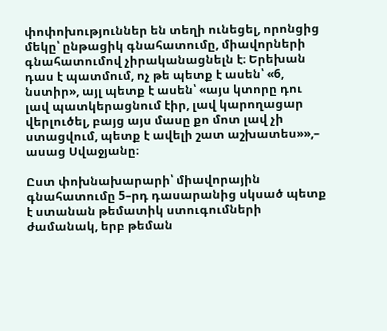փոփոխություններ են տեղի ունեցել, որոնցից մեկը՝ ընթացիկ գնահատումը, միավորների գնահատումով չիրականացնելն է։ Երեխան դաս է պատմում, ոչ թե պետք է ասեն՝ «6, նստիր», այլ պետք է ասեն՝ «այս կտորը դու լավ պատկերացնում էիր, լավ կարողացար վերլուծել, բայց այս մասը քո մոտ լավ չի ստացվում, պետք է ավելի շատ աշխատես»»,– ասաց Սվաջյանը։

Ըստ փոխնախարարի՝ միավորային գնահատումը 5–րդ դասարանից սկսած պետք է ստանան թեմատիկ ստուգումների ժամանակ, երբ թեման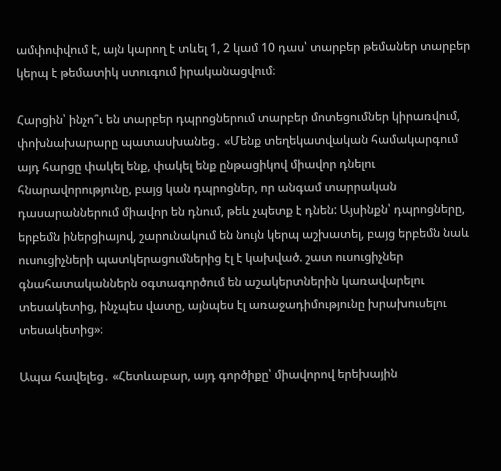ամփոփվում է, այն կարող է տևել 1, 2 կամ 10 դաս՝ տարբեր թեմաներ տարբեր կերպ է թեմատիկ ստուգում իրականացվում։

Հարցին՝ ինչո՞ւ են տարբեր դպրոցներում տարբեր մոտեցումներ կիրառվում, փոխնախարարը պատասխանեց․ «Մենք տեղեկատվական համակարգում այդ հարցը փակել ենք, փակել ենք ընթացիկով միավոր դնելու հնարավորությունը, բայց կան դպրոցներ, որ անգամ տարրական դասարաններում միավոր են դնում, թեև չպետք է դնեն: Այսինքն՝ դպրոցները, երբեմն իներցիայով, շարունակում են նույն կերպ աշխատել, բայց երբեմն նաև ուսուցիչների պատկերացումներից էլ է կախված. շատ ուսուցիչներ գնահատականներն օգտագործում են աշակերտներին կառավարելու տեսակետից, ինչպես վատը, այնպես էլ առաջադիմությունը խրախուսելու տեսակետից»։

Ապա հավելեց․ «Հետևաբար, այդ գործիքը՝ միավորով երեխային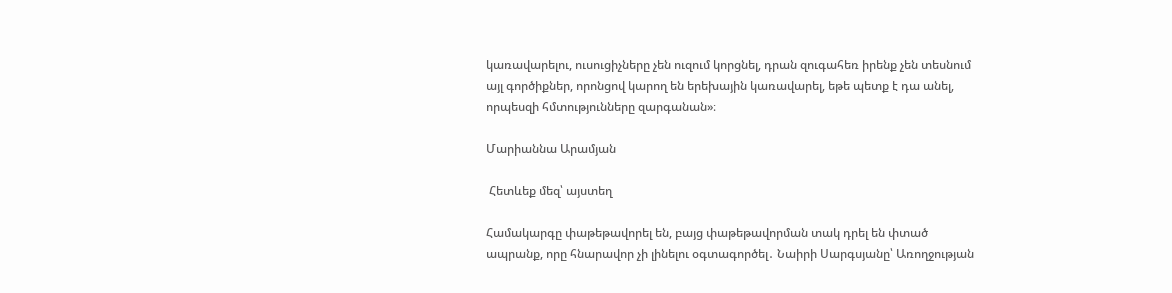կառավարելու, ուսուցիչները չեն ուզում կորցնել, դրան զուգահեռ իրենք չեն տեսնում այլ գործիքներ, որոնցով կարող են երեխային կառավարել, եթե պետք է դա անել, որպեսզի հմտությունները զարգանան»։

Մարիաննա Արամյան

 Հետևեք մեզ՝ այստեղ

Համակարգը փաթեթավորել են, բայց փաթեթավորման տակ դրել են փտած ապրանք, որը հնարավոր չի լինելու օգտագործել․ Նաիրի Սարգսյանը՝ Առողջության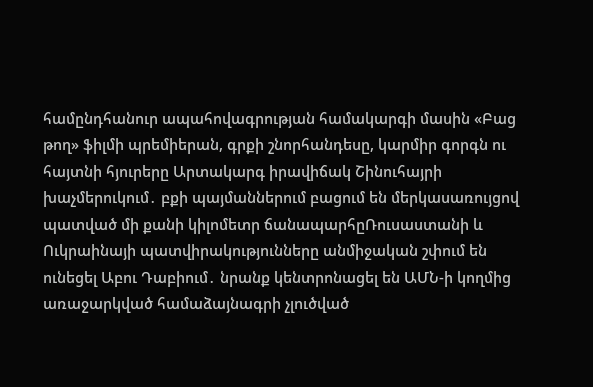համընդհանուր ապահովագրության համակարգի մասին «Բաց թող» ֆիլմի պրեմիերան, գրքի շնորհանդեսը, կարմիր գորգն ու հայտնի հյուրերը Արտակարգ իրավիճակ Շինուհայրի խաչմերուկում․ բքի պայմաններում բացում են մերկասառույցով պատված մի քանի կիլոմետր ճանապարհըՌուսաստանի և Ուկրաինայի պատվիրակությունները անմիջական շփում են ունեցել Աբու Դաբիում․ նրանք կենտրոնացել են ԱՄՆ-ի կողմից առաջարկված համաձայնագրի չլուծված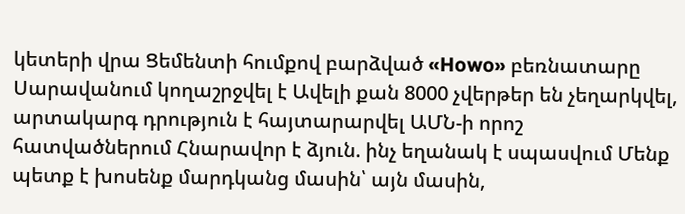կետերի վրա Ցեմենտի հումքով բարձված «Howo» բեռնատարը Սարավանում կողաշրջվել է Ավելի քան 8000 չվերթեր են չեղարկվել, արտակարգ դրություն է հայտարարվել ԱՄՆ-ի որոշ հատվածներում Հնարավոր է ձյուն. ինչ եղանակ է սպասվում Մենք պետք է խոսենք մարդկանց մասին՝ այն մասին,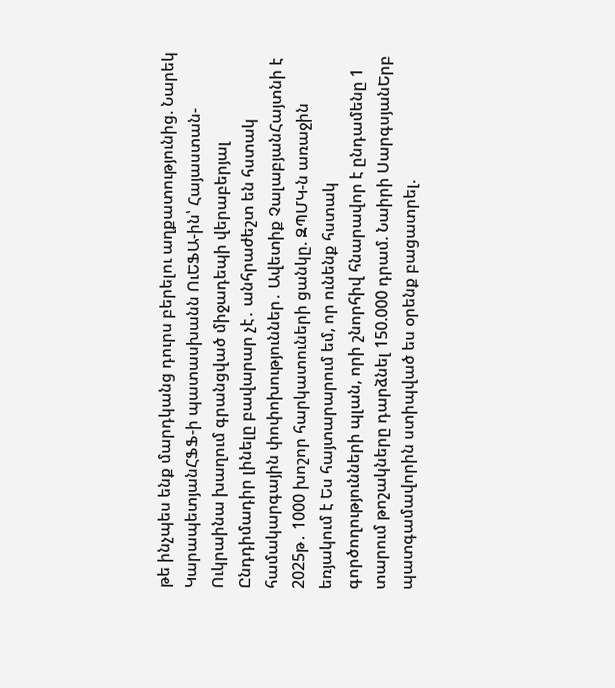թե ինչպես ենք մարդկանց դուրս բերելու աղքատությունից. Նարեկ ԿարապետյանՀՖՖ-ի պատասխանն ՈւԵՖԱ-ին՝ Հայաստան-Ուկրաինա խաղում գրանցված միջադեպի վերաբերյալ Ընդդիմադիր լինելը բավարար չէ․ անհրաժեշտ են հստակ համակարգային փոփոխություններ․ Ավետիք ՉալաբյանՀայտնի է 2025թ․ 1000 խոշոր հարկատուների ցանկը. ԶՊՄԿ-ն առաջին եռյակում է Ես հայտարարում եմ, որ ունենք հստակ գործողությունների պլան, որի շնորհիվ հնարավոր է ընդամենը 1 տարում թոշակները դարձնել 150.000 դրամ. Նաիրի ՍարգսյանԵրբ պատգամավորին ստիպված ես օրենք բացատրել.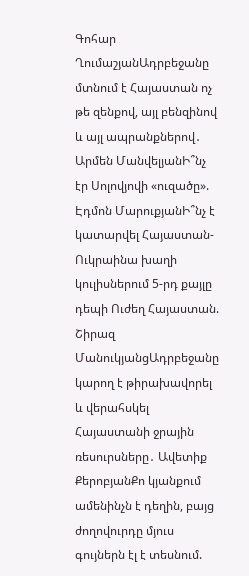Գոհար ՂումաշյանԱդրբեջանը մտնում է Հայաստան ոչ թե զենքով, այլ բենզինով և այլ ապրանքներով․ Արմեն ՄանվելյանԻ՞նչ էր Սոլովյովի «ուզածը». Էդմոն ՄարուքյանԻ՞նչ է կատարվել Հայաստան-Ուկրաինա խաղի կուլիսներում 5-րդ քայլը դեպի Ուժեղ Հայաստան. Շիրազ ՄանուկյանցԱդրբեջանը կարող է թիրախավորել և վերահսկել Հայաստանի ջրային ռեսուրսները․ Ավետիք ՔերոբյանՔո կյանքում ամենինչն է դեղին, բայց ժողովուրդը մյուս գույներն էլ է տեսնում.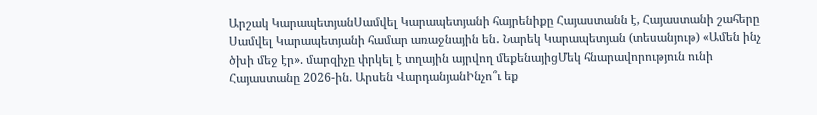Արշակ ԿարապետյանՍամվել Կարապետյանի հայրենիքը Հայաստանն է, Հայաստանի շահերը Սամվել Կարապետյանի համար առաջնային են․ Նարեկ Կարապետյան (տեսանյութ) «Ամեն ինչ ծխի մեջ էր». մարզիչը փրկել է տղային այրվող մեքենայիցՄեկ հնարավորություն ունի Հայաստանը 2026-ին. Արսեն ՎարդանյանԻնչո՞ւ եք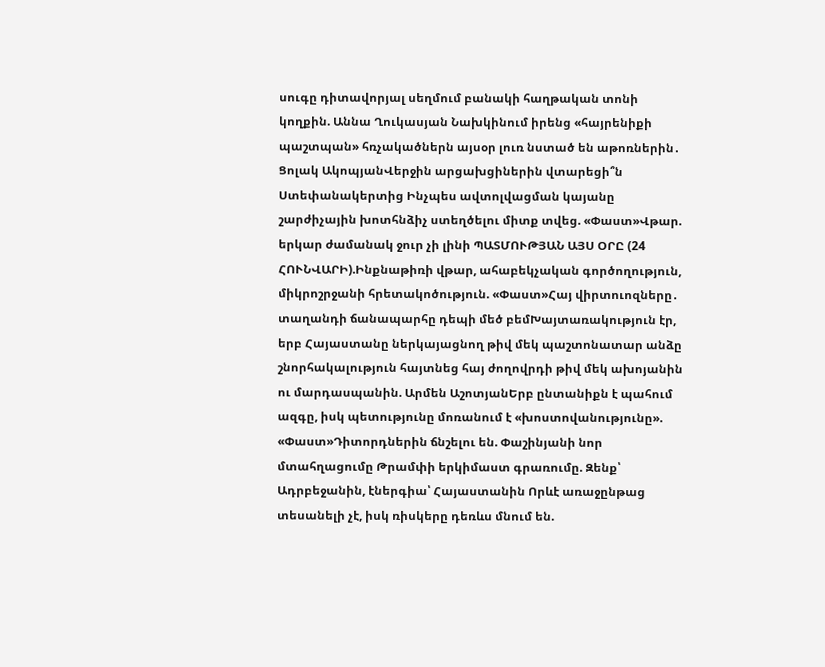սուգը դիտավորյալ սեղմում բանակի հաղթական տոնի կողքին. Աննա Ղուկասյան Նախկինում իրենց «հայրենիքի պաշտպան» հռչակածներն այսօր լուռ նստած են աթոռներին․ Ցոլակ ԱկոպյանՎերջին արցախցիներին վտարեցի՞ն Ստեփանակերտից Ինչպես ավտոլվացման կայանը շարժիչային խոտհնձիչ ստեղծելու միտք տվեց. «Փաստ»Վթար. երկար ժամանակ ջուր չի լինի ՊԱՏՄՈՒԹՅԱՆ ԱՅՍ ՕՐԸ (24 ՀՈՒՆՎԱՐԻ).Ինքնաթիռի վթար, ահաբեկչական գործողություն, միկրոշրջանի հրետակոծություն. «Փաստ»Հայ վիրտուոզները․ տաղանդի ճանապարհը դեպի մեծ բեմԽայտառակություն էր, երբ Հայաստանը ներկայացնող թիվ մեկ պաշտոնատար անձը շնորհակալություն հայտնեց հայ ժողովրդի թիվ մեկ ախոյանին ու մարդասպանին. Արմեն ԱշոտյանԵրբ ընտանիքն է պահում ազգը, իսկ պետությունը մոռանում է «խոստովանությունը». «Փաստ»Դիտորդներին ճնշելու են. Փաշինյանի նոր մտահղացումը Թրամփի երկիմաստ գրառումը. Զենք՝ Ադրբեջանին, էներգիա՝ Հայաստանին Որևէ առաջընթաց տեսանելի չէ, իսկ ռիսկերը դեռևս մնում են.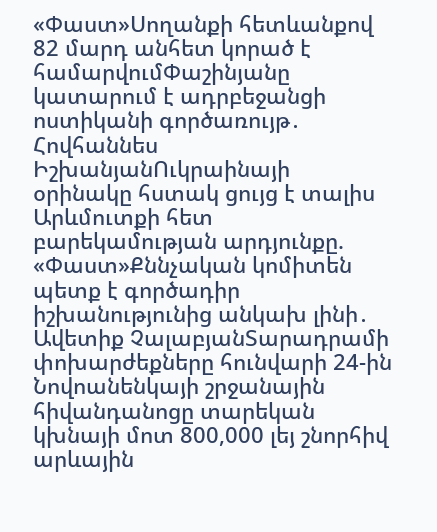«Փաստ»Uողանքի հետևանքով 82 մարդ անհետ կորած է համարվումՓաշինյանը կատարում է ադրբեջանցի ոստիկանի գործառույթ․ Հովհաննես ԻշխանյանՈւկրաինայի օրինակը հստակ ցույց է տալիս Արևմուտքի հետ բարեկամության արդյունքը. «Փաստ»Քննչական կոմիտեն պետք է գործադիր իշխանությունից անկախ լինի․ Ավետիք ՉալաբյանՏարադրամի փոխարժեքները հունվարի 24-ին Նովոանենկայի շրջանային հիվանդանոցը տարեկան կխնայի մոտ 800,000 լեյ շնորհիվ արևային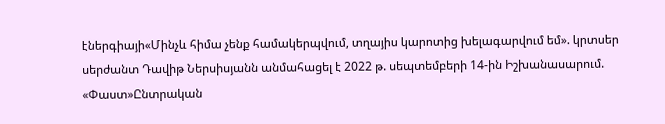էներգիայի«Մինչև հիմա չենք համակերպվում, տղայիս կարոտից խելագարվում եմ». կրտսեր սերժանտ Դավիթ Ներսիսյանն անմահացել է 2022 թ. սեպտեմբերի 14-ին Իշխանասարում. «Փաստ»Ընտրական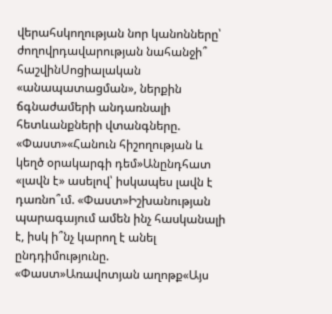վերահսկողության նոր կանոնները՝ ժողովրդավարության նահանջի՞ հաշվինՍոցիալական «անապատացման», ներքին ճգնաժամերի անդառնալի հետևանքների վտանգները. «Փաստ»«Հանուն հիշողության և կեղծ օրակարգի դեմ»Անընդհատ «լավն է» ասելով՝ իսկապես լավն է դառնո՞ւմ. «Փաստ»Իշխանության պարագայում ամեն ինչ հասկանալի է, իսկ ի՞նչ կարող է անել ընդդիմությունը. «Փաստ»Առավոտյան աղոթք«Այս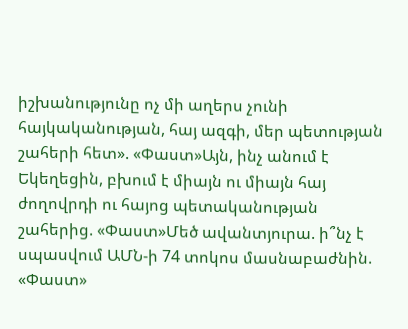իշխանությունը ոչ մի աղերս չունի հայկականության, հայ ազգի, մեր պետության շահերի հետ». «Փաստ»Այն, ինչ անում է Եկեղեցին, բխում է միայն ու միայն հայ ժողովրդի ու հայոց պետականության շահերից. «Փաստ»Մեծ ավանտյուրա. ի՞նչ է սպասվում ԱՄՆ-ի 74 տոկոս մասնաբաժնին. «Փաստ»